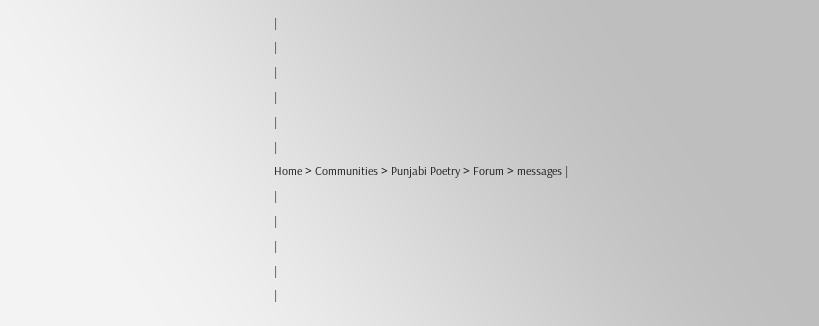|
|
|
|
|
|
Home > Communities > Punjabi Poetry > Forum > messages |
|
|
|
|
|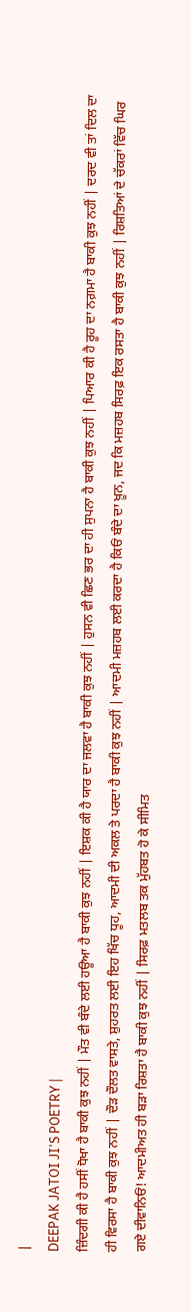|
DEEPAK JATOI JI'S POETRY |
ਜ਼ਿੰਦਗੀ ਕੀ ਹੈ ਹਸੀਂ ਧੋਖਾ ਹੈ ਬਾਕੀ ਕੁਝ ਨਹੀਂ | ਮੌਤ ਵੀ ਬੰਦੇ ਲਈ ਹਊਆ ਹੈ ਬਾਕੀ ਕੁਝ ਨਹੀਂ | ਇਸ਼ਕ ਕੀ ਹੈ ਯਾਰ ਦਾ ਜਲਵਾ ਹੈ ਬਾਕੀ ਕੁਝ ਨਹੀਂ | ਹੁਸਨ ਵੀ ਛਿਣ ਭਰ ਦਾ ਹੀ ਸੁਪਨਾ ਹੈ ਬਾਕੀ ਕੁਝ ਨਹੀਂ | ਪਿਆਰ ਕੀ ਹੈ ਰੂਹ ਦਾ ਨਗ਼ਮਾ ਹੈ ਬਾਕੀ ਕੁਝ ਨਹੀਂ | ਦਰਦ ਵੀ ਤਾਂ ਦਿਲ ਦਾ ਹੀ ਵਿਰਸਾ ਹੈ ਬਾਕੀ ਕੁਝ ਨਹੀਂ | ਦੌੜ ਦੌਲਤ ਵਾਸਤੇ, ਸ਼ੁਹਰਤ ਲਈ ਇਹ ਖਿੱਚ ਧੂਹ, ਆਦਮੀ ਦੀ ਅਕਲ ਤੇ ਪਰਦਾ ਹੈ ਬਾਕੀ ਕੁਝ ਨਹੀਂ | ਆਦਮੀ ਮਜ਼ਹਬ ਲਈ ਕਰਦਾ ਹੈ ਕਿਓਂ ਬੰਦੇ ਦਾ ਖ਼ੂਨ, ਜਦ ਕਿ ਮਜ਼ਹਬ ਸਿਰਫ਼ ਇਕ ਰਸਤਾ ਹੈ ਬਾਕੀ ਕੁਝ ਨਹੀਂ | ਰਿਸ਼ਤਿਆਂ ਦੇ ਚੱਕਰਾਂ ਵਿੱਚ ਘਿਰ ਗਏ ਦੀਵਾਨਿਓਂ! ਆਦਮੀਅਤ ਹੀ ਬੜਾ ਰਿਸ਼ਤਾ ਹੈ ਬਾਕੀ ਕੁਝ ਨਹੀਂ | ਸਿਰਫ਼ ਮਤਲਬ ਤਕ ਮੁੱਹਬਤ ਹੋ ਕੇ ਸੀਮਿਤ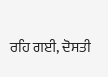ਰਹਿ ਗਈ, ਦੋਸਤੀ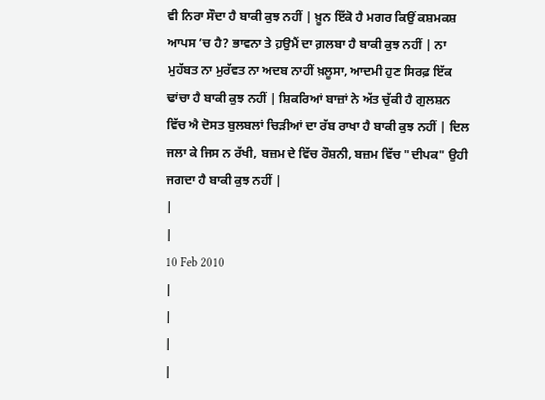ਵੀ ਨਿਰਾ ਸੌਦਾ ਹੈ ਬਾਕੀ ਕੁਝ ਨਹੀਂ | ਖ਼ੂਨ ਇੱਕੋ ਹੈ ਮਗਰ ਕਿਉਂ ਕਸ਼ਮਕਸ਼ ਆਪਸ ’ਚ ਹੈ? ਭਾਵਨਾ ਤੇ ਹ਼ਉਮੈਂ ਦਾ ਗ਼ਲਬਾ ਹੈ ਬਾਕੀ ਕੁਝ ਨਹੀਂ | ਨਾ ਮੁਹੱਬਤ ਨਾ ਮੁਰੱਵਤ ਨਾ ਅਦਬ ਨਾਹੀਂ ਖ਼ਲੂਸਾ, ਆਦਮੀ ਹੁਣ ਸਿਰਫ਼ ਇੱਕ ਢਾਂਚਾ ਹੈ ਬਾਕੀ ਕੁਝ ਨਹੀਂ | ਸ਼ਿਕਰਿਆਂ ਬਾਜ਼ਾਂ ਨੇ ਅੱਤ ਚੁੱਕੀ ਹੈ ਗੁਲਸ਼ਨ ਵਿੱਚ ਐ ਦੋਸਤ ਬੁਲਬਲਾਂ ਚਿੜੀਆਂ ਦਾ ਰੱਬ ਰਾਖਾ ਹੈ ਬਾਕੀ ਕੁਝ ਨਹੀਂ | ਦਿਲ ਜਲਾ ਕੇ ਜਿਸ ਨ ਰੱਖੀ, ਬਜ਼ਮ ਦੇ ਵਿੱਚ ਰੌਸ਼ਨੀ, ਬਜ਼ਮ ਵਿੱਚ "ਦੀਪਕ" ਉਹੀ ਜਗਦਾ ਹੈ ਬਾਕੀ ਕੁਝ ਨਹੀਂ |
|
|
10 Feb 2010
|
|
|
|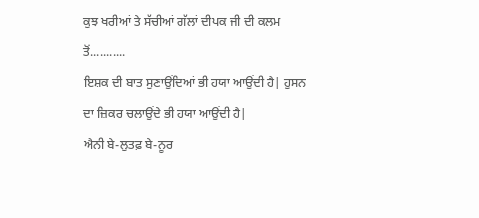ਕੁਝ ਖਰੀਆਂ ਤੇ ਸੱਚੀਆਂ ਗੱਲਾਂ ਦੀਪਕ ਜੀ ਦੀ ਕਲਮ ਤੋਂ...........
ਇਸ਼ਕ ਦੀ ਬਾਤ ਸੁਣਾਉਂਦਿਆਂ ਭੀ ਹਯਾ ਆਉਂਦੀ ਹੈ| ਹੁਸਨ ਦਾ ਜ਼ਿਕਰ ਚਲਾਉਂਦੇ ਭੀ ਹਯਾ ਆਉਂਦੀ ਹੈ|
ਐਨੀ ਬੇ-ਲੁਤਫ਼ ਬੇ-ਨੂਰ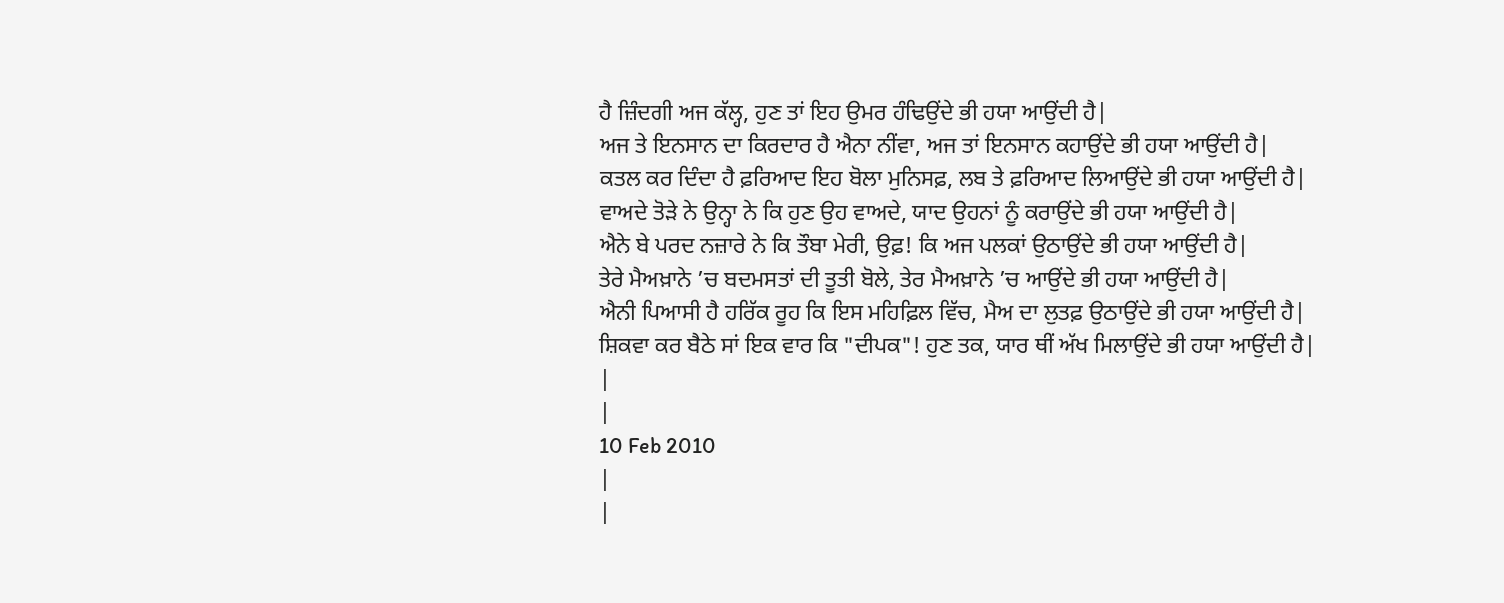ਹੈ ਜ਼ਿੰਦਗੀ ਅਜ ਕੱਲ੍ਹ, ਹੁਣ ਤਾਂ ਇਹ ਉਮਰ ਹੰਢਿਉਂਦੇ ਭੀ ਹਯਾ ਆਉਂਦੀ ਹੈ|
ਅਜ ਤੇ ਇਨਸਾਨ ਦਾ ਕਿਰਦਾਰ ਹੈ ਐਨਾ ਨੀਂਵਾ, ਅਜ ਤਾਂ ਇਨਸਾਨ ਕਹਾਉਂਦੇ ਭੀ ਹਯਾ ਆਉਂਦੀ ਹੈ|
ਕਤਲ ਕਰ ਦਿੰਦਾ ਹੈ ਫ਼ਰਿਆਦ ਇਹ ਬੋਲਾ ਮੁਨਿਸਫ਼, ਲਬ ਤੇ ਫ਼ਰਿਆਦ ਲਿਆਉਂਦੇ ਭੀ ਹਯਾ ਆਉਂਦੀ ਹੈ|
ਵਾਅਦੇ ਤੋੜੇ ਨੇ ਉਨ੍ਹਾ ਨੇ ਕਿ ਹੁਣ ਉਹ ਵਾਅਦੇ, ਯਾਦ ਉਹਨਾਂ ਨੂੰ ਕਰਾਉਂਦੇ ਭੀ ਹਯਾ ਆਉਂਦੀ ਹੈ|
ਐਨੇ ਬੇ ਪਰਦ ਨਜ਼ਾਰੇ ਨੇ ਕਿ ਤੌਬਾ ਮੇਰੀ, ਉਫ਼! ਕਿ ਅਜ ਪਲਕਾਂ ਉਠਾਉਂਦੇ ਭੀ ਹਯਾ ਆਉਂਦੀ ਹੈ|
ਤੇਰੇ ਮੈਅਖ਼ਾਨੇ ’ਚ ਬਦਮਸਤਾਂ ਦੀ ਤੂਤੀ ਬੋਲੇ, ਤੇਰ ਮੈਅਖ਼ਾਨੇ ’ਚ ਆਉਂਦੇ ਭੀ ਹਯਾ ਆਉਂਦੀ ਹੈ|
ਐਨੀ ਪਿਆਸੀ ਹੈ ਹਰਿੱਕ ਰੂਹ ਕਿ ਇਸ ਮਹਿਫ਼ਿਲ ਵਿੱਚ, ਮੈਅ ਦਾ ਲੁਤਫ਼ ਉਠਾਉਂਦੇ ਭੀ ਹਯਾ ਆਉਂਦੀ ਹੈ|
ਸ਼ਿਕਵਾ ਕਰ ਬੈਠੇ ਸਾਂ ਇਕ ਵਾਰ ਕਿ "ਦੀਪਕ"! ਹੁਣ ਤਕ, ਯਾਰ ਥੀਂ ਅੱਖ ਮਿਲਾਉਂਦੇ ਭੀ ਹਯਾ ਆਉਂਦੀ ਹੈ|
|
|
10 Feb 2010
|
|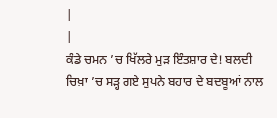|
|
ਕੰਡੇ ਚਮਨ ’ਚ ਖਿੱਲਰੇ ਮੁੜ ਇੰਤਸ਼ਾਰ ਦੇ! ਬਲਦੀ ਚਿਖ਼ਾ ’ਚ ਸੜ੍ਹ ਗਏ ਸੁਪਨੇ ਬਹਾਰ ਦੇ ਬਦਬੂਆਂ ਨਾਲ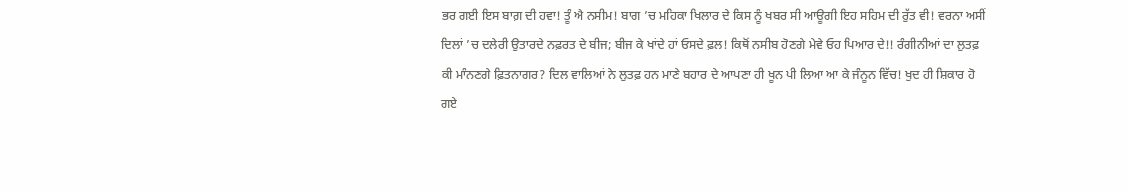ਭਰ ਗਈ ਇਸ ਬਾਗ਼ ਦੀ ਹਵਾ! ਤੂੰ ਐ ਨਸੀਮ! ਬਾਗ ’ਚ ਮਹਿਕਾ ਖਿਲਾਰ ਦੇ ਕਿਸ ਨੂੰ ਖਬਰ ਸੀ ਆਊਗੀ ਇਹ ਸਹਿਮ ਦੀ ਰੁੱਤ ਵੀ! ਵਰਨਾ ਅਸੀਂ ਦਿਲਾਂ ’ਚ ਦਲੇਰੀ ਉਤਾਰਦੇ ਨਫ਼ਰਤ ਦੇ ਬੀਜ; ਬੀਜ ਕੇ ਖਾਂਦੇ ਹਾਂ ਓਸਦੇ ਫ਼ਲ! ਕਿਥੋਂ ਨਸੀਬ ਹੋਣਗੇ ਮੇਵੇ ਓਹ ਪਿਆਰ ਦੇ!! ਰੰਗੀਨੀਆਂ ਦਾ ਲੁਤਫ਼ ਕੀ ਮਾੰਨਣਗੇ ਫ਼ਿਤਨਾਗਰ? ਦਿਲ ਵਾਲਿਆਂ ਨੇ ਲੁਤਫ਼ ਹਨ ਮਾਣੇ ਬਹਾਰ ਦੇ ਆਪਣਾ ਹੀ ਖੂਨ ਪੀ ਲਿਆ ਆ ਕੇ ਜੰਨੂਨ ਵਿੱਚ! ਖੁਦ ਹੀ ਸ਼ਿਕਾਰ ਹੋ ਗਏ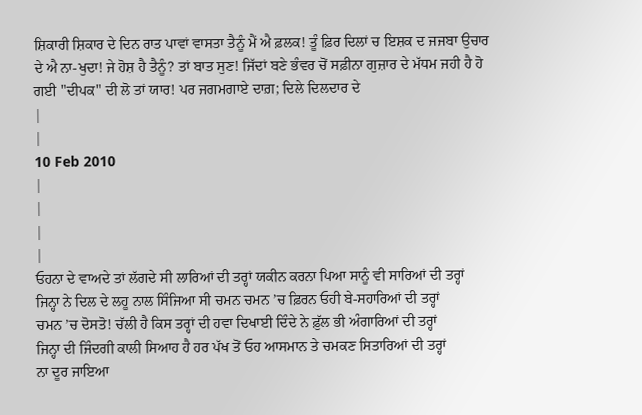ਸ਼ਿਕਾਰੀ ਸ਼ਿਕਾਰ ਦੇ ਦਿਨ ਰਾਤ ਪਾਵਾਂ ਵਾਸਤਾ ਤੈਨੂੰ ਮੈਂ ਐ ਫ਼ਲਕ! ਤੂੰ ਫ਼ਿਰ ਦਿਲਾਂ ਚ ਇਸ਼ਕ ਦ ਜਜਬਾ ਉਚਾਰ ਦੇ ਐ ਨਾ-ਖੁਦਾ! ਜੇ ਹੋਸ਼ ਹੈ ਤੈਨੂੰ? ਤਾਂ ਬਾਤ ਸੁਣ! ਜਿੱਦਾਂ ਬਣੇ ਭੰਵਰ ਚੋਂ ਸਫ਼ੀਨਾ ਗੁਜ਼ਾਰ ਦੇ ਮੱਧਮ ਜਹੀ ਹੈ ਹੋ ਗਈ "ਦੀਪਕ" ਦੀ ਲੋ ਤਾਂ ਯਾਰ! ਪਰ ਜਗਮਗਾਏ ਦਾਗ਼; ਦਿਲੇ ਦਿਲਦਾਰ ਦੇ
|
|
10 Feb 2010
|
|
|
|
ਓਹਨਾ ਦੇ ਵਾਅਦੇ ਤਾਂ ਲੱਗਦੇ ਸੀ ਲਾਰਿਆਂ ਦੀ ਤਰ੍ਹਾਂ ਯਕੀਨ ਕਰਨਾ ਪਿਆ ਸਾਨੂੰ ਵੀ ਸਾਰਿਆਂ ਦੀ ਤਰ੍ਹਾਂ
ਜਿਨ੍ਹਾ ਨੇ ਦਿਲ ਦੇ ਲਹੂ ਨਾਲ ਸਿੰਜਿਆ ਸੀ ਚਮਨ ਚਮਨ ’ਚ ਫ਼ਿਰਨ ਓਹੀ ਬੇ-ਸਹਾਰਿਆਂ ਦੀ ਤਰ੍ਹਾਂ
ਚਮਨ ’ਚ ਦੋਸਤੋ! ਚੱਲੀ ਹੈ ਕਿਸ ਤਰ੍ਹਾਂ ਦੀ ਹਵਾ ਦਿਖਾਈ ਦਿੰਦੇ ਨੇ ਫ਼ੁੱਲ ਭੀ ਅੰਗਾਰਿਆਂ ਦੀ ਤਰ੍ਹਾਂ
ਜਿਨ੍ਹਾ ਦੀ ਜਿੰਦਗੀ ਕਾਲੀ ਸਿਆਹ ਹੈ ਹਰ ਪੱਖ ਤੋਂ ਓਹ ਆਸਮਾਨ ਤੇ ਚਮਕਣ ਸਿਤਾਰਿਆਂ ਦੀ ਤਰ੍ਹਾਂ
ਨਾ ਦੂਰ ਜਾਇਆ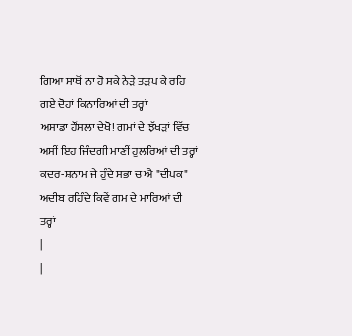ਗਿਆ ਸਾਥੋਂ ਨਾ ਹੋ ਸਕੇ ਨੇੜੇ ਤੜਪ ਕੇ ਰਹਿ ਗਏ ਦੋਹਾਂ ਕਿਨਾਰਿਆਂ ਦੀ ਤਰ੍ਹਾਂ
ਅਸਾਡਾ ਹੌਂਸਲਾ ਦੇਖੋ! ਗਮਾਂ ਦੇ ਝੱਖੜਾਂ ਵਿੱਚ ਅਸੀਂ ਇਹ ਜਿੰਦਗੀ ਮਾਣੀਂ ਹੁਲਰਿਆਂ ਦੀ ਤਰ੍ਹਾਂ
ਕਦਰ-ਸ਼ਨਾਮ ਜੇ ਹੁੰਦੇ ਸਭਾ ਚ ਐ "ਦੀਪਕ" ਅਦੀਬ ਰਹਿੰਦੇ ਕਿਵੇਂ ਗਮ ਦੇ ਮਾਰਿਆਂ ਦੀ ਤਰ੍ਹਾਂ
|
|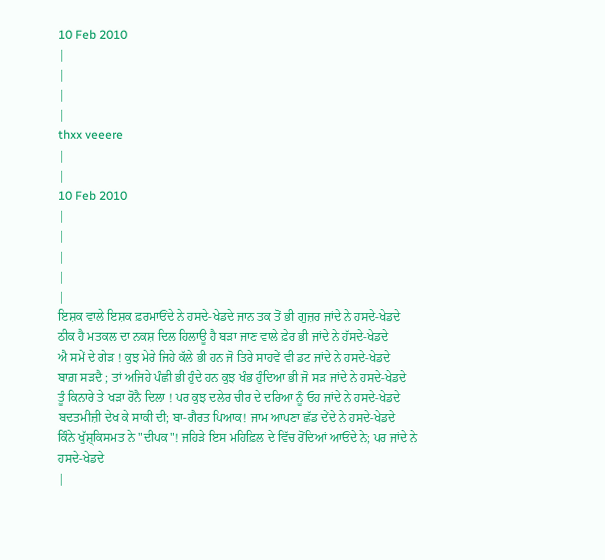10 Feb 2010
|
|
|
|
thxx veeere
|
|
10 Feb 2010
|
|
|
|
|
ਇਸ਼ਕ ਵਾਲੇ ਇਸ਼ਕ ਫ਼ਰਮਾਓਂਦੇ ਨੇ ਹਸਦੇ-ਖੇਡਦੇ ਜਾਨ ਤਕ ਤੋਂ ਭੀ ਗੁਜ਼ਰ ਜਾਂਦੇ ਨੇ ਹਸਦੇ-ਖੇਡਦੇ
ਠੀਕ ਹੈ ਮਤਕਲ ਦਾ ਨਕਸ਼ ਦਿਲ ਹਿਲਾਊ ਹੈ ਬੜਾ ਜਾਣ ਵਾਲੇ ਫ਼ੇਰ ਭੀ ਜਾਂਦੇ ਨੇ ਹੱਸਦੇ-ਖੇਡਦੇ
ਐ ਸਮੇਂ ਦੇ ਗੇੜ ! ਕੁਝ ਮੇਰੇ ਜਿਹੇ ਕੱਲੇ ਭੀ ਹਨ ਜੋ ਤਿਰੇ ਸਾਹਵੇਂ ਵੀ ਡਟ ਜਾਂਦੇ ਨੇ ਹਸਦੇ-ਖੇਡਦੇ
ਬਾਗ਼ ਸੜਦੈ ; ਤਾਂ ਅਜਿਹੇ ਪੰਛੀ ਭੀ ਹੁੰਦੇ ਹਨ ਕੁਝ ਖੰਭ ਹੁੰਦਿਆ ਭੀ ਜੋ ਸੜ ਜਾਂਦੇ ਨੇ ਹਸਦੇ-ਖੇਡਦੇ
ਤੂੰ ਕਿਨਾਰੇ ਤੇ ਖੜਾ ਰੋਨੈ ਦਿਲਾ ! ਪਰ ਕੁਝ ਦਲੇਰ ਚੀਰ ਦੇ ਦਰਿਆ ਨੂੰ ਓਹ ਜਾਂਦੇ ਨੇ ਹਸਦੇ-ਖੇਡਦੇ
ਬਦਤਮੀਜ਼ੀ ਦੇਖ ਕੇ ਸਾਕੀ ਦੀ; ਬਾ-ਗੈਰਤ ਪਿਆਕ! ਜਾਮ ਆਪਣਾ ਛੱਡ ਦੇਂਦੇ ਨੇ ਹਸਦੇ-ਖੇਡਦੇ
ਕਿੰਨੇ ਖੁੱਸ਼੍ਕਿਸਮਤ ਨੇ "ਦੀਪਕ"! ਜਹਿੜੇ ਇਸ ਮਹਿਫ਼ਿਲ ਦੇ ਵਿੱਚ ਰੋਂਦਿਆਂ ਆਓਂਦੇ ਨੇ; ਪਰ ਜਾਂਦੇ ਨੇ ਹਸਦੇ-ਖੇਡਦੇ
|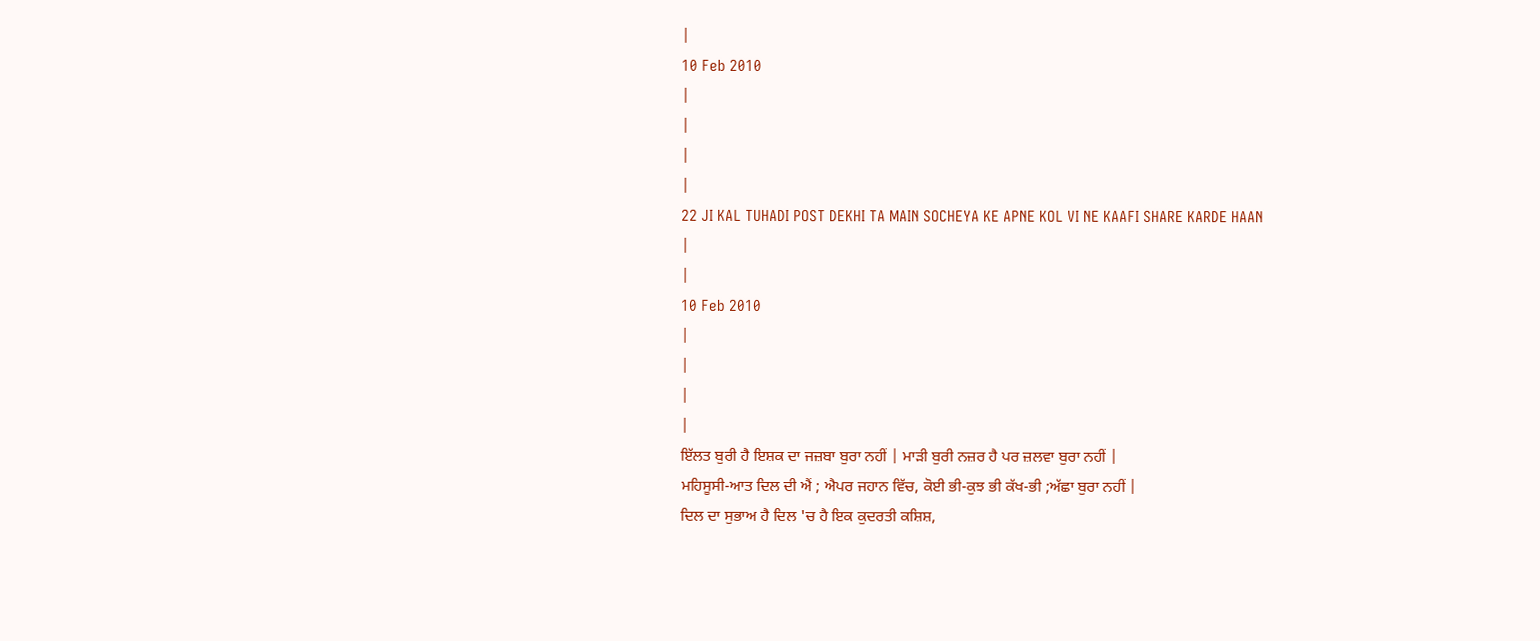|
10 Feb 2010
|
|
|
|
22 JI KAL TUHADI POST DEKHI TA MAIN SOCHEYA KE APNE KOL VI NE KAAFI SHARE KARDE HAAN
|
|
10 Feb 2010
|
|
|
|
ਇੱਲਤ ਬੁਰੀ ਹੈ ਇਸ਼ਕ ਦਾ ਜਜ਼ਬਾ ਬੁਰਾ ਨਹੀਂ | ਮਾੜੀ ਬੁਰੀ ਨਜ਼ਰ ਹੈ ਪਰ ਜ਼ਲਵਾ ਬੁਰਾ ਨਹੀਂ |
ਮਹਿਸੂਸੀ-ਆਤ ਦਿਲ ਦੀ ਐਂ ; ਐਪਰ ਜਹਾਨ ਵਿੱਚ, ਕੋਈ ਭੀ-ਕੁਝ ਭੀ ਕੱਖ-ਭੀ ;ਅੱਛਾ ਬੁਰਾ ਨਹੀਂ |
ਦਿਲ ਦਾ ਸੁਭਾਅ ਹੈ ਦਿਲ 'ਚ ਹੈ ਇਕ ਕੁਦਰਤੀ ਕਸ਼ਿਸ਼,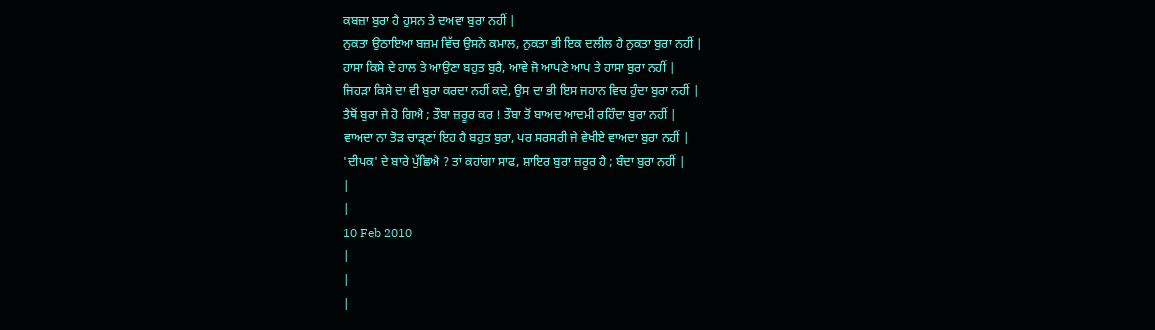ਕਬਜ਼ਾ ਬੁਰਾ ਹੈ ਹੁਸਨ ਤੇ ਦਅਵਾ ਬੁਰਾ ਨਹੀਂ |
ਨੁਕਤਾ ਉਠਾਇਆ ਬਜ਼ਮ ਵਿੱਚ ਉਸਨੇ ਕਮਾਲ, ਨੁਕਤਾ ਭੀ ਇਕ ਦਲੀਲ ਹੈ ਨੁਕਤਾ ਬੁਰਾ ਨਹੀਂ |
ਹਾਸਾ ਕਿਸੇ ਦੇ ਹਾਲ ਤੇ ਆਉਣਾ ਬਹੁਤ ਬੁਰੈ, ਆਵੇ ਜੋ ਆਪਣੇ ਆਪ ਤੇ ਹਾਸਾ ਬੁਰਾ ਨਹੀਂ |
ਜਿਹੜਾ ਕਿਸੇ ਦਾ ਵੀ ਬੁਰਾ ਕਰਦਾ ਨਹੀਂ ਕਦੇ, ਉਸ ਦਾ ਭੀ ਇਸ ਜਹਾਨ ਵਿਚ ਹੁੰਦਾ ਬੁਰਾ ਨਹੀਂ |
ਤੈਥੋਂ ਬੁਰਾ ਜੇ ਹੋ ਗਿਐ ; ਤੌਬਾ ਜ਼ਰੂਰ ਕਰ ! ਤੌਬਾ ਤੋਂ ਬਾਅਦ ਆਦਮੀ ਰਹਿੰਦਾ ਬੁਰਾ ਨਹੀਂ |
ਵਾਅਦਾ ਨਾ ਤੋੜ ਚਾੜ੍ਣਾਂ ਇਹ ਹੈ ਬਹੁਤ ਬੁਰਾ, ਪਰ ਸਰਸਰੀ ਜੇ ਵੇਖੀਏ ਵਾਅਦਾ ਬੁਰਾ ਨਹੀਂ |
'ਦੀਪਕ' ਦੇ ਬਾਰੇ ਪੁੱਛਿਐ ? ਤਾਂ ਕਹਾਂਗਾ ਸਾਫ, ਸ਼ਾਇਰ ਬੁਰਾ ਜ਼ਰੂਰ ਹੈ ; ਬੰਦਾ ਬੁਰਾ ਨਹੀਂ |
|
|
10 Feb 2010
|
|
|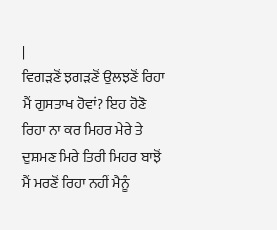|
ਵਿਗੜਣੋਂ ਝਗੜਣੋਂ ਉਲਝਣੋਂ ਰਿਹਾ ਮੈਂ ਗੁਸਤਾਖ ਹੋਵਾਂ? ਇਹ ਹੋਣੋ ਰਿਹਾ ਨਾ ਕਰ ਮਿਹਰ ਮੇਰੇ ਤੇ ਦੁਸ਼ਮਣ ਮਿਰੇ ਤਿਰੀ ਮਿਹਰ ਬਾਝੋਂ ਮੈਂ ਮਰਣੋਂ ਰਿਹਾ ਨਹੀਂ ਮੈਨੂੰ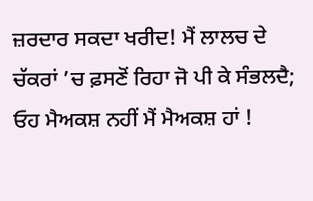ਜ਼ਰਦਾਰ ਸਕਦਾ ਖਰੀਦ! ਮੈਂ ਲਾਲਚ ਦੇ ਚੱਕਰਾਂ ’ਚ ਫ਼ਸਣੋਂ ਰਿਹਾ ਜੋ ਪੀ ਕੇ ਸੰਭਲਦੈ; ਓਹ ਮੈਅਕਸ਼ ਨਹੀਂ ਮੈਂ ਮੈਅਕਸ਼ ਹਾਂ !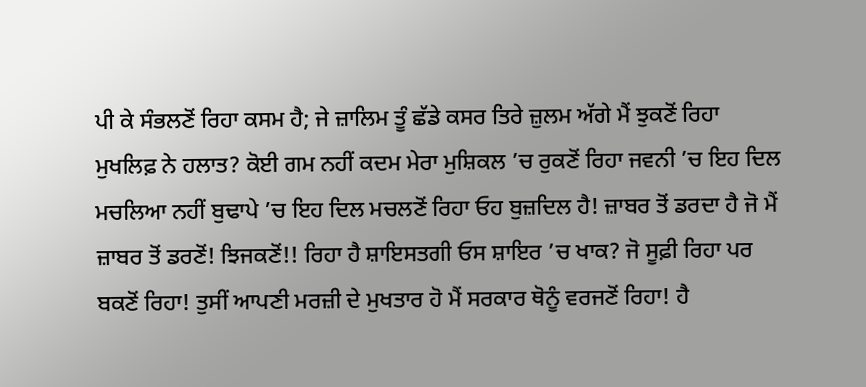ਪੀ ਕੇ ਸੰਭਲਣੋਂ ਰਿਹਾ ਕਸਮ ਹੈ; ਜੇ ਜ਼ਾਲਿਮ ਤੂੰ ਛੱਡੇ ਕਸਰ ਤਿਰੇ ਜ਼ੁਲਮ ਅੱਗੇ ਮੈਂ ਝੁਕਣੋਂ ਰਿਹਾ ਮੁਖਲਿਫ਼ ਨੇ ਹਲਾਤ? ਕੋਈ ਗਮ ਨਹੀਂ ਕਦਮ ਮੇਰਾ ਮੁਸ਼ਿਕਲ ’ਚ ਰੁਕਣੋਂ ਰਿਹਾ ਜਵਨੀ ’ਚ ਇਹ ਦਿਲ ਮਚਲਿਆ ਨਹੀਂ ਬੁਢਾਪੇ ’ਚ ਇਹ ਦਿਲ ਮਚਲਣੋਂ ਰਿਹਾ ਓਹ ਬੁਜ਼ਦਿਲ ਹੈ! ਜ਼ਾਬਰ ਤੋਂ ਡਰਦਾ ਹੈ ਜੋ ਮੈਂ ਜ਼ਾਬਰ ਤੋਂ ਡਰਣੋਂ! ਝਿਜਕਣੋਂ!! ਰਿਹਾ ਹੈ ਸ਼ਾਇਸਤਗੀ ਓਸ ਸ਼ਾਇਰ ’ਚ ਖਾਕ? ਜੋ ਸੂਫ਼ੀ ਰਿਹਾ ਪਰ ਬਕਣੋਂ ਰਿਹਾ! ਤੁਸੀਂ ਆਪਣੀ ਮਰਜ਼ੀ ਦੇ ਮੁਖਤਾਰ ਹੋ ਮੈਂ ਸਰਕਾਰ ਥੋਨੂੰ ਵਰਜਣੋਂ ਰਿਹਾ! ਹੈ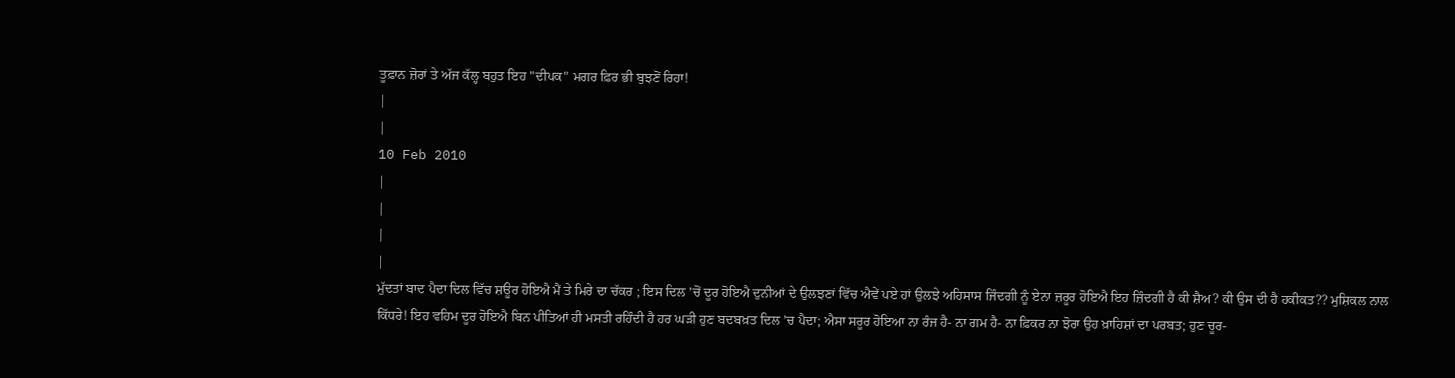ਤੂਫ਼ਾਨ ਜ਼ੋਰਾਂ ਤੇ ਅੱਜ ਕੱਲ੍ਹ ਬਹੁਤ ਇਹ "ਦੀਪਕ" ਮਗਰ ਫ਼ਿਰ ਭੀ ਬੁਝਣੋਂ ਰਿਹਾ!
|
|
10 Feb 2010
|
|
|
|
ਮੁੱਦਤਾਂ ਬਾਦ ਪੈਦਾ ਦਿਲ ਵਿੱਚ ਸ਼ਊਰ ਹੋਇਐ ਮੈਂ ਤੇ ਮਿਰੇ ਦਾ ਚੱਕਰ ; ਇਸ ਦਿਲ ’ਚੋਂ ਦੂਰ ਹੋਇਐ ਦੁਨੀਆਂ ਦੇ ਉਲਝਣਾਂ ਵਿੱਚ ਐਵੇਂ ਪਏ ਹਾਂ ਉਲਝੇ ਅਹਿਸਾਸ ਜਿੰਦਗੀ ਨੂੰ ਏਨਾ ਜ਼ਰੂਰ ਹੋਇਐ ਇਹ ਜ਼ਿੰਦਗੀ ਹੈ ਕੀ ਸ਼ੈਅ? ਕੀ ਉਸ ਦੀ ਹੈ ਹਕੀਕਤ?? ਮੁਸ਼ਿਕਲ ਨਾਲ ਕਿੱਧਰੇ! ਇਹ ਵਹਿਮ ਦੂਰ ਹੋਇਐ ਬਿਨ ਪੀਤਿਆਂ ਹੀ ਮਸਤੀ ਰਹਿੰਦੀ ਹੈ ਹਰ ਘੜੀ ਹੁਣ ਬਦਬਖ਼ਤ ਦਿਲ ’ਚ ਪੈਦਾ; ਐਸਾ ਸਰੂਰ ਹੋਇਆ ਨਾ ਰੰਜ ਹੈ- ਨਾ ਗਮ ਹੈ- ਨਾ ਫ਼ਿਕਰ ਨਾ ਝੋਰਾ ਉਹ ਖ਼ਾਹਿਸ਼ਾਂ ਦਾ ਪਰਬਤ; ਹੁਣ ਚੂਰ-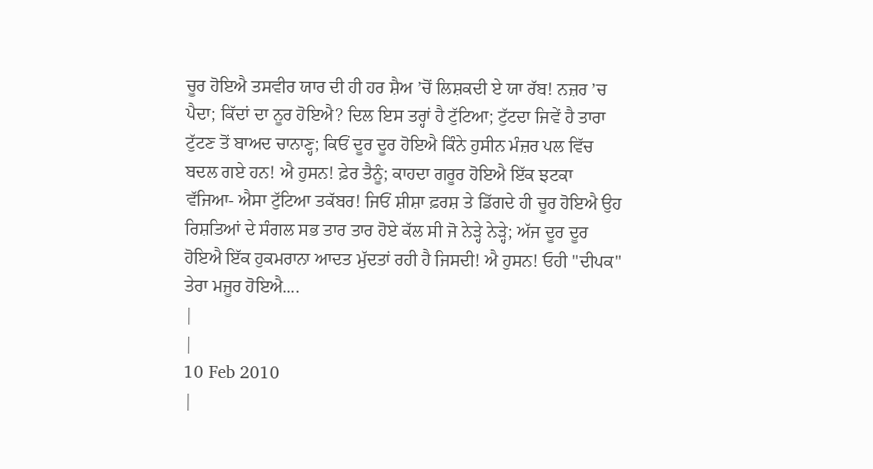ਚੂਰ ਹੋਇਐ ਤਸਵੀਰ ਯਾਰ ਦੀ ਹੀ ਹਰ ਸ਼ੈਅ ’ਚੋਂ ਲਿਸ਼ਕਦੀ ਏ ਯਾ ਰੱਬ! ਨਜ਼ਰ ’ਚ ਪੈਦਾ; ਕਿੱਦਾਂ ਦਾ ਨੂਰ ਹੋਇਐ? ਦਿਲ ਇਸ ਤਰ੍ਹਾਂ ਹੈ ਟੁੱਟਿਆ; ਟੁੱਟਦਾ ਜਿਵੇਂ ਹੈ ਤਾਰਾ ਟੁੱਟਣ ਤੋਂ ਬਾਅਦ ਚਾਨਾਣ੍ਹ; ਕਿਓਂ ਦੂਰ ਦੂਰ ਹੋਇਐ ਕਿੰਨੇ ਹੁਸੀਨ ਮੰਜ਼ਰ ਪਲ ਵਿੱਚ ਬਦਲ ਗਏ ਹਨ! ਐ ਹੁਸਨ! ਫ਼ੇਰ ਤੈਨੂੰ; ਕਾਹਦਾ ਗਰੂਰ ਹੋਇਐ ਇੱਕ ਝਟਕਾ ਵੱਜਿਆ- ਐਸਾ ਟੁੱਟਿਆ ਤਕੱਬਰ! ਜਿਓਂ ਸ਼ੀਸ਼ਾ ਫ਼ਰਸ਼ ਤੇ ਡਿੱਗਦੇ ਹੀ ਚੂਰ ਹੋਇਐ ਉਹ ਰਿਸ਼ਤਿਆਂ ਦੇ ਸੰਗਲ ਸਭ ਤਾਰ ਤਾਰ ਹੋਏ ਕੱਲ ਸੀ ਜੋ ਨੇੜ੍ਹੇ ਨੇੜ੍ਹੇ; ਅੱਜ ਦੂਰ ਦੂਰ ਹੋਇਐ ਇੱਕ ਹੁਕਮਰਾਨਾ ਆਦਤ ਮੁੱਦਤਾਂ ਰਹੀ ਹੈ ਜਿਸਦੀ! ਐ ਹੁਸਨ! ਓਹੀ "ਦੀਪਕ" ਤੇਰਾ ਮਜੂਰ ਹੋਇਐ....
|
|
10 Feb 2010
|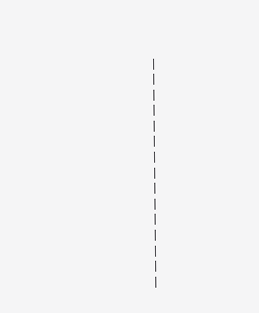|
|
|
|
|
|
|
|
|
|
|
|
|
|
|